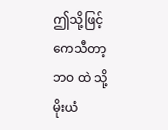ဤသို့ဖြင့် ကေသီတာ့ ဘဝ ထဲ သို့ မိုးယံ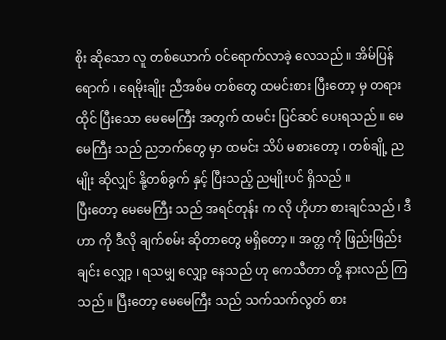စိုး ဆိုသော လူ တစ်ယောက် ဝင်ရောက်လာခဲ့ လေသည် ။ အိမ်ပြန် ရောက် ၊ ရေမိုးချိုး ညီအစ်မ တစ်တွေ ထမင်းစား ပြီးတော့ မှ တရားထိုင် ပြီးသော မေမေကြီး အတွက် ထမင်း ပြင်ဆင် ပေးရသည် ။ မေမေကြီး သည် ညဘက်တွေ မှာ ထမင်း သိပ် မစားတော့ ၊ တစ်ချို့ ညမျိုး ဆိုလျှင် နို့တစ်ခွက် နှင့် ပြီးသည့် ညမျိုးပင် ရှိသည် ။
ပြီးတော့ မေမေကြီး သည် အရင်တုန်း က လို ဟိုဟာ စားချင်သည် ၊ ဒီဟာ ကို ဒီလို ချက်စမ်း ဆိုတာတွေ မရှိတော့ ။ အတ္တ ကို ဖြည်းဖြည်းချင်း လျှော့ ၊ ရသမျှ လျှော့ နေသည် ဟု ကေသီတာ တို့ နားလည် ကြသည် ။ ပြီးတော့ မေမေကြီး သည် သက်သက်လွတ် စား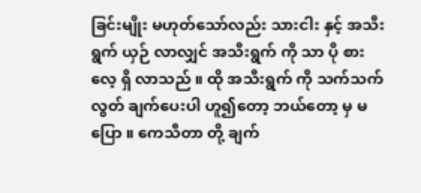ခြင်းမျိုး မဟုတ်သော်လည်း သားငါး နှင့် အသီးရွက် ယှဉ် လာလျှင် အသီးရွက် ကို သာ ပို စား လေ့ ရှိ လာသည် ။ ထို အသီးရွက် ကို သက်သက်လွတ် ချက်ပေးပါ ဟူ၍တော့ ဘယ်တော့ မှ မပြော ။ ကေသီတာ တို့ ချက်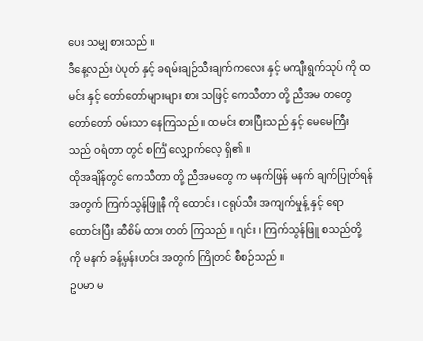ပေး သမျှ စားသည် ။
ဒီနေ့လည်း ပဲပုတ် နှင့် ခရမ်းချဉ်သီးချက်ကလေး နှင့် မကျီးရွက်သုပ် ကို ထမင်း နှင့် တော်တော်များများ စား သဖြင့် ကေသီတာ တို့ ညီအမ တတွေ တော်တော် ဝမ်းသာ နေကြသည် ။ ထမင်း စားပြီးသည် နှင့် မေမေကြီး သည် ဝရံတာ တွင် စင်္ကြံ လျှောက်လေ့ ရှိ၏ ။
ထိုအချိန်တွင် ကေသီတာ တို့ ညီအမတွေ က မနက်ဖြန် မနက် ချက်ပြုတ်ရန် အတွက် ကြက်သွန်ဖြူနီ ကို ထောင်း ၊ ငရုပ်သီး အကျက်မှုန့် နှင့် ရော ထောင်းပြီး ဆီစိမ် ထား တတ် ကြသည် ။ ဂျင်း ၊ ကြက်သွန်ဖြူ စသည်တို့ ကို မနက် ခန့်မှန်းဟင်း အတွက် ကြိုတင် စီစဉ်သည် ။
ဥပမာ မ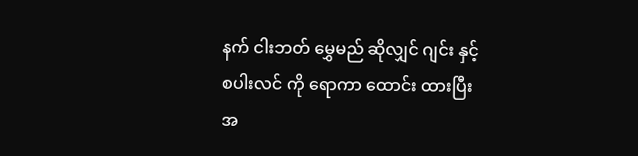နက် ငါးဘတ် မွှေမည် ဆိုလျှင် ဂျင်း နှင့် စပါးလင် ကို ရောကာ ထောင်း ထားပြီး အ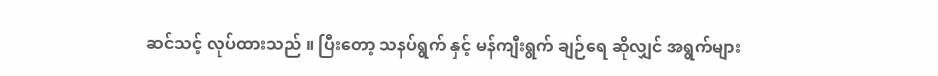ဆင်သင့် လုပ်ထားသည် ။ ပြီးတော့ သနပ်ရွက် နှင့် မန်ကျီးရွက် ချဉ်ရေ ဆိုလျှင် အရွက်များ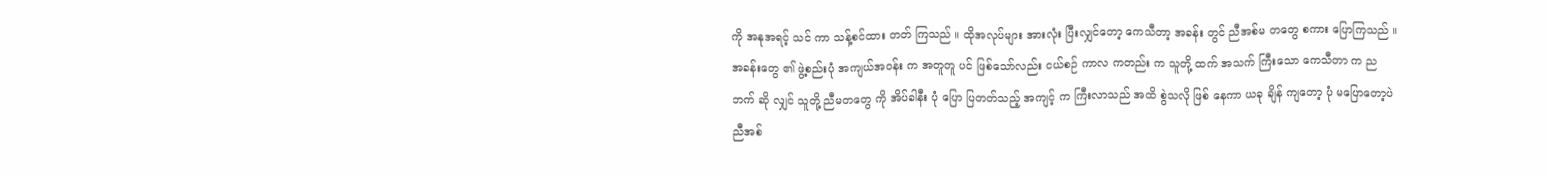ကို အနုအရင့် သင် ကာ သန့်စင်ထား တတ် ကြသည် ။ ထိုအလုပ်များ အားလုံး ပြီးလျှင်တော့ ကေသီတာ့ အခန်း တွင် ညီအစ်မ တတွေ စကား ပြောကြသည် ။ အခန်းတွေ ၏ ဖွဲ့စည်းပုံ အကျယ်အဝန်း က အတူတူ ပင် ဖြစ်သော်လည်း ငယ်စဉ် ကာလ ကတည်း က သူတို့ ထက် အသက် ကြီးသော ကေသီတာ က ညဘက် ဆို လျှင် သူတို့ ညီမတတွေ ကို အိပ်ခါနီး ပုံ ပြော ပြတတ်သည့် အကျင့် က ကြီးလာသည် အထိ စွဲသလို ဖြစ် နေကာ ယခု ချိန် ကျတော့ ပုံ မပြောတော့ပဲ ညီအစ်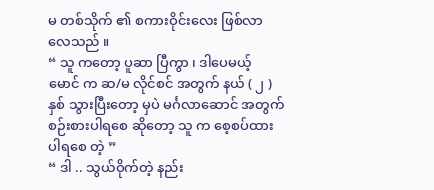မ တစ်သိုက် ၏ စကားဝိုင်းလေး ဖြစ်လာ လေသည် ။
“ သူ ကတော့ ပူဆာ ပြီကွာ ၊ ဒါပေမယ့် မောင် က ဆ/မ လိုင်စင် အတွက် နယ် ( ၂ ) နှစ် သွားပြီးတော့ မှပဲ မင်္ဂလာဆောင် အတွက် စဉ်းစားပါရစေ ဆိုတော့ သူ က စေ့စပ်ထားပါရစေ တဲ့ ”
“ ဒါ .. သွယ်ဝိုက်တဲ့ နည်း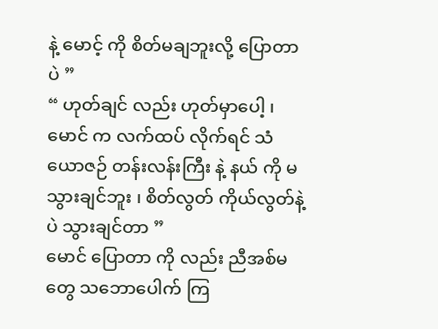နဲ့ မောင့် ကို စိတ်မချဘူးလို့ ပြောတာပဲ ”
“ ဟုတ်ချင် လည်း ဟုတ်မှာပေါ့ ၊ မောင် က လက်ထပ် လိုက်ရင် သံယောဇဉ် တန်းလန်းကြီး နဲ့ နယ် ကို မသွားချင်ဘူး ၊ စိတ်လွတ် ကိုယ်လွတ်နဲ့ ပဲ သွားချင်တာ ”
မောင် ပြောတာ ကို လည်း ညီအစ်မတွေ သဘောပေါက် ကြ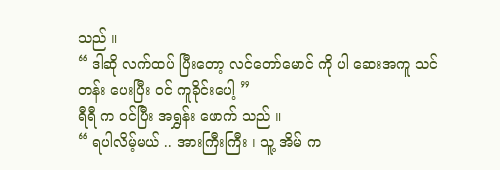သည် ။
“ ဒါဆို လက်ထပ် ပြီးတော့ လင်တော်မောင် ကို ပါ ဆေးအကူ သင်တန်း ပေးပြီး ဝင် ကူခိုင်းပေါ့ ”
ရီရီ က ဝင်ပြီး အရွှန်း ဖောက် သည် ။
“ ရပါလိမ့်မယ် .. အားကြီးကြီး ၊ သူ့ အိမ် က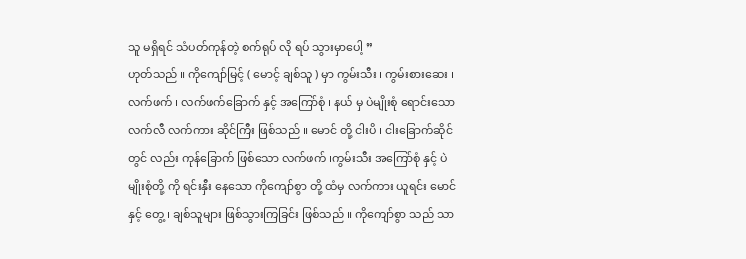သူ မရှိရင် သံပတ်ကုန်တဲ့ စက်ရုပ် လို ရပ် သွားမှာပေါ့ ”
ဟုတ်သည် ။ ကိုကျော်မြင့် ( မောင့် ချစ်သူ ) မှာ ကွမ်းသီး ၊ ကွမ်းစားဆေး ၊ လက်ဖက် ၊ လက်ဖက်ခြောက် နှင့် အကြော်စုံ ၊ နယ် မှ ပဲမျိုးစုံ ရောင်းသော လက်လီ လက်ကား ဆိုင်ကြီး ဖြစ်သည် ။ မောင် တို့ ငါးပိ ၊ ငါးခြောက်ဆိုင် တွင် လည်း ကုန်ခြောက် ဖြစ်သော လက်ဖက် ၊ကွမ်းသီး အကြော်စုံ နှင့် ပဲမျိုးစုံတို့ ကို ရင်းနှီး နေသော ကိုကျော်စွာ တို့ ထံမှ လက်ကား ယူရင်း မောင် နှင့် တွေ့ ၊ ချစ်သူများ ဖြစ်သွားကြခြင်း ဖြစ်သည် ။ ကိုကျော်စွာ သည် သာ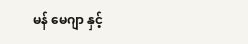မန် မေဂျာ နှင့်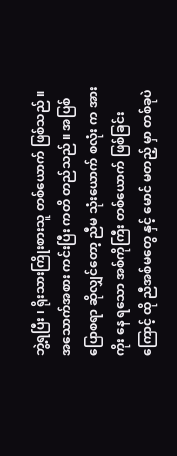ဘွဲ့ရပြီး ၊ ရိုးသားကြိုးစားသူ တစ်ယောက် ဖြစ်သည် ။ အသောက်အစား ကင်းပြီး ကတိ တည်သည် ။ အပြစ် ပြောစရာ ဆိုလျှင်တော့ ညီမ သုံးယောက် စလုံး က အားကိုး နေ ရသော အစ်ကိုကြီး တစ်ယောက် ဖြစ်ခြင်းကြောင့် ထို ညီအစ်မတွေ နှင့် မောင် မတည့် မှာ တစ်ခုပဲ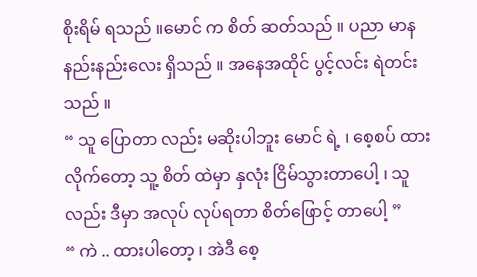စိုးရိမ် ရသည် ။မောင် က စိတ် ဆတ်သည် ။ ပညာ မာန နည်းနည်းလေး ရှိသည် ။ အနေအထိုင် ပွင့်လင်း ရဲတင်းသည် ။
“ သူ ပြောတာ လည်း မဆိုးပါဘူး မောင် ရဲ့ ၊ စေ့စပ် ထားလိုက်တော့ သူ့ စိတ် ထဲမှာ နှလုံး ငြိမ်သွားတာပေါ့ ၊ သူ လည်း ဒီမှာ အလုပ် လုပ်ရတာ စိတ်ဖြောင့် တာပေါ့ ”
“ ကဲ .. ထားပါတော့ ၊ အဲဒီ စေ့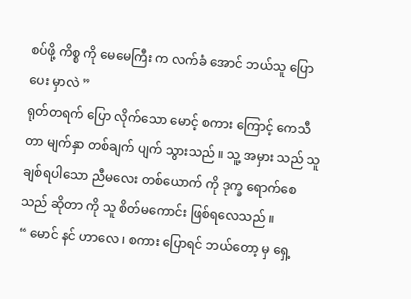စပ်ဖို့ ကိစ္စ ကို မေမေကြီး က လက်ခံ အောင် ဘယ်သူ ပြောပေး မှာလဲ ”
ရုတ်တရက် ပြော လိုက်သော မောင့် စကား ကြောင့် ကေသီတာ မျက်နှာ တစ်ချက် ပျက် သွားသည် ။ သူ့ အမှား သည် သူ ချစ်ရပါသော ညီမလေး တစ်ယောက် ကို ဒုက္ခ ရောက်စေသည် ဆိုတာ ကို သူ စိတ်မကောင်း ဖြစ်ရလေသည် ။
“ မောင် နင် ဟာလေ ၊ စကား ပြောရင် ဘယ်တော့ မှ ရှေ့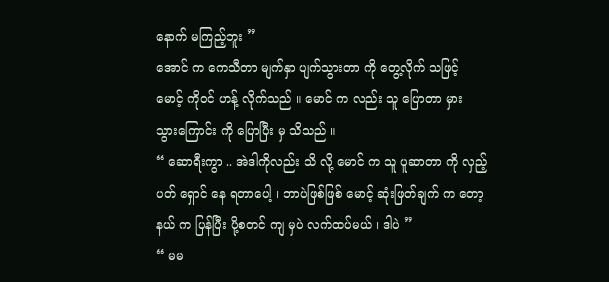နောက် မကြည့်ဘူး ”
အောင် က ကေသီတာ မျက်နှာ ပျက်သွားတာ ကို တွေ့လိုက် သဖြင့် မောင့် ကိုဝင် ဟန့် လိုက်သည် ။ မောင် က လည်း သူ ပြောတာ မှား သွားကြောင်း ကို ပြောပြီး မှ သိသည် ။
“ ဆောရီးကွာ .. အဲဒါကိုလည်း သိ လို့ မောင် က သူ ပူဆာတာ ကို လှည့်ပတ် ရှောင် နေ ရတာပေါ့ ၊ ဘာပဲဖြစ်ဖြစ် မောင့် ဆုံးဖြတ်ချက် က တော့ နယ် က ပြန်ပြီး ပို့စတင် ကျ မှပဲ လက်ထပ်မယ် ၊ ဒါပဲ ”
“ မမ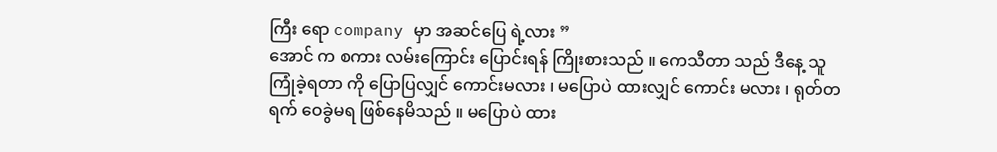ကြီး ရော company မှာ အဆင်ပြေ ရဲ့လား ”
အောင် က စကား လမ်းကြောင်း ပြောင်းရန် ကြိုးစားသည် ။ ကေသီတာ သည် ဒီနေ့ သူ ကြုံခဲ့ရတာ ကို ပြောပြလျှင် ကောင်းမလား ၊ မပြောပဲ ထားလျှင် ကောင်း မလား ၊ ရုတ်တရက် ဝေခွဲမရ ဖြစ်နေမိသည် ။ မပြောပဲ ထား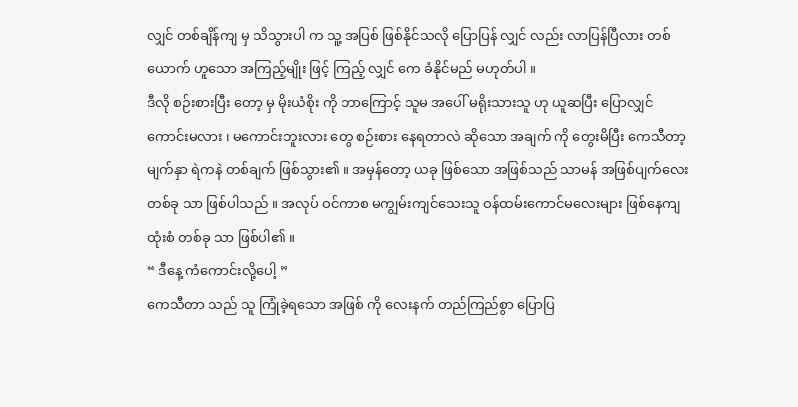လျှင် တစ်ချိန်ကျ မှ သိသွားပါ က သူ့ အပြစ် ဖြစ်နိုင်သလို ပြောပြန် လျှင် လည်း လာပြန်ပြီလား တစ်ယောက် ဟူသော အကြည့်မျိုး ဖြင့် ကြည့် လျှင် ကေ ခံနိုင်မည် မဟုတ်ပါ ။
ဒီလို စဉ်းစားပြီး တော့ မှ မိုးယံစိုး ကို ဘာကြောင့် သူမ အပေါ် မရိုးသားသူ ဟု ယူဆပြီး ပြောလျှင် ကောင်းမလား ၊ မကောင်းဘူးလား တွေ စဉ်းစား နေရတာလဲ ဆိုသော အချက် ကို တွေးမိပြီး ကေသီတာ့ မျက်နှာ ရဲကနဲ တစ်ချက် ဖြစ်သွား၏ ။ အမှန်တော့ ယခု ဖြစ်သော အဖြစ်သည် သာမန် အဖြစ်ပျက်လေး တစ်ခု သာ ဖြစ်ပါသည် ။ အလုပ် ဝင်ကာစ မကျွမ်းကျင်သေးသူ ဝန်ထမ်းကောင်မလေးများ ဖြစ်နေကျ ထုံးစံ တစ်ခု သာ ဖြစ်ပါ၏ ။
“ ဒီနေ့ ကံကောင်းလို့ပေါ့ ”
ကေသီတာ သည် သူ ကြုံခဲ့ရသော အဖြစ် ကို လေးနက် တည်ကြည်စွာ ပြောပြ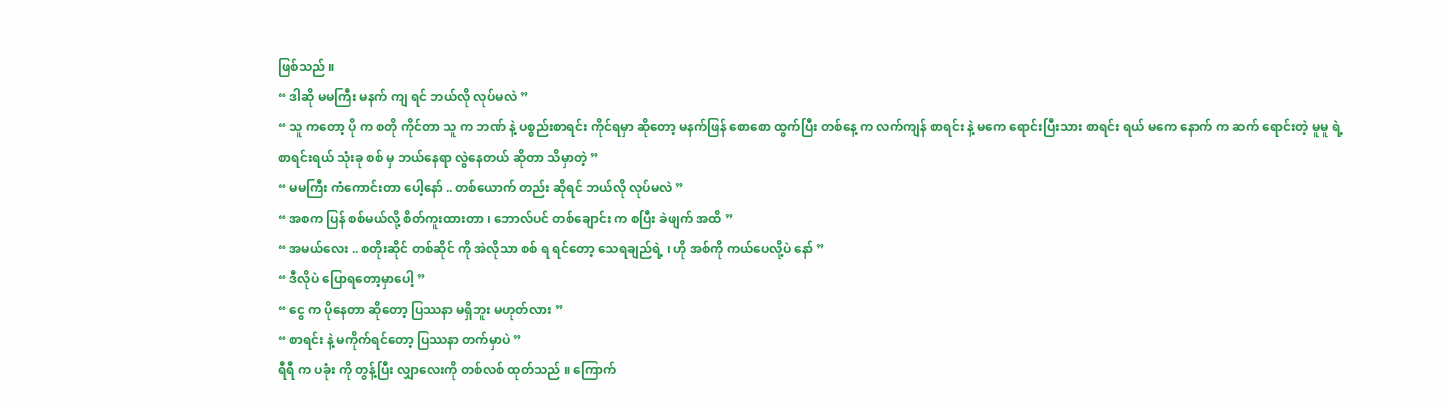ဖြစ်သည် ။
“ ဒါဆို မမကြီး မနက် ကျ ရင် ဘယ်လို လုပ်မလဲ ”
“ သူ ကတော့ ပို က စတို ကိုင်တာ သူ က ဘဏ် နဲ့ ပစ္စည်းစာရင်း ကိုင်ရမှာ ဆိုတော့ မနက်ဖြန် စောစော ထွက်ပြီး တစ်နေ့ က လက်ကျန် စာရင်း နဲ့ မကေ ရောင်းပြီးသား စာရင်း ရယ် မကေ နောက် က ဆက် ရောင်းတဲ့ မူမူ ရဲ့ စာရင်းရယ် သုံးခု စစ် မှ ဘယ်နေရာ လွဲနေတယ် ဆိုတာ သိမှာတဲ့ ”
“ မမကြီး ကံကောင်းတာ ပေါ့နော် .. တစ်ယောက် တည်း ဆိုရင် ဘယ်လို လုပ်မလဲ ”
“ အစက ပြန် စစ်မယ်လို့ စိတ်ကူးထားတာ ၊ ဘောလ်ပင် တစ်ချောင်း က စပြီး ခဲဖျက် အထိ ”
“ အမယ်လေး .. စတိုးဆိုင် တစ်ဆိုင် ကို အဲလိုသာ စစ် ရ ရင်တော့ သေရချည်ရဲ့ ၊ ဟို အစ်ကို ကယ်ပေလို့ပဲ နော် ”
“ ဒီလိုပဲ ပြောရတော့မှာပေါ့ ”
“ ငွေ က ပိုနေတာ ဆိုတော့ ပြဿနာ မရှိဘူး မဟုတ်လား ”
“ စာရင်း နဲ့ မကိုက်ရင်တော့ ပြဿနာ တက်မှာပဲ ”
ရီရီ က ပခုံး ကို တွန့်ပြီး လျှာလေးကို တစ်လစ် ထုတ်သည် ။ ကြောက်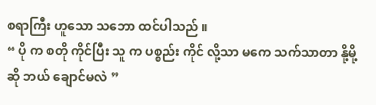စရာကြီး ဟူသော သဘော ထင်ပါသည် ။
“ ပို က စတို ကိုင်ပြီး သူ က ပစ္စည်း ကိုင် လို့သာ မကေ သက်သာတာ နို့မို့ဆို ဘယ် ချောင်မလဲ ”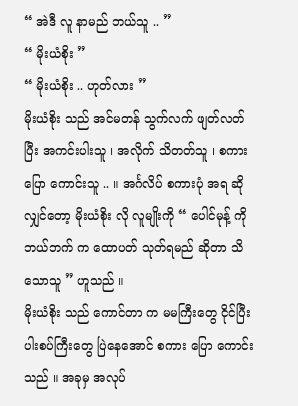“ အဲဒီ လူ နာမည် ဘယ်သူ .. ”
“ မိုးယံစိုး ”
“ မိုးယံစိုး .. ဟုတ်လား ”
မိုးယံစိုး သည် အင်မတန် သွက်လက် ဖျတ်လတ်ပြီး အကင်းပါးသူ ၊ အလိုက် သိတတ်သူ ၊ စကားပြော ကောင်းသူ .. ။ အင်္ဂလိပ် စကားပုံ အရ ဆိုလျှင်တော့ မိုးယံစိုး လို လူမျိုးကို “ ပေါင်မုန့် ကို ဘယ်ဘက် က ထောပတ် သုတ်ရမည် ဆိုတာ သိသောသူ ” ဟူသည် ။
မိုးယံစိုး သည် ကောင်တာ က မမကြီးတွေ ငိုင်ပြီး ပါးစပ်ကြီးတွေ ပြဲနေအောင် စကား ပြော ကောင်းသည် ။ အခုမှ အလုပ်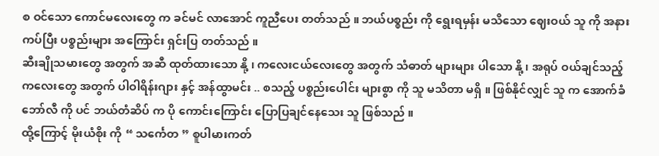စ ဝင်သော ကောင်မလေးတွေ က ခင်မင် လာအောင် ကူညီပေး တတ်သည် ။ ဘယ်ပစ္စည်း ကို ရွေးရမှန်း မသိသော ဈေးဝယ် သူ ကို အနား ကပ်ပြီး ပစ္စည်းများ အကြောင်း ရှင်းပြ တတ်သည် ။
ဆီးချိုသမားတွေ အတွက် အဆီ ထုတ်ထားသော နို့ ၊ ကလေးငယ်လေးတွေ အတွက် သံဓာတ် များများ ပါသော နို့ ၊ အရုပ် ဝယ်ချင်သည့် ကလေးတွေ အတွက် ပါဝါရိန်းဂျား နှင့် အန်ထွာမင်း .. စသည့် ပစ္စည်းပေါင်း များစွာ ကို သူ မသိတာ မရှိ ။ ဖြစ်နိုင်လျှင် သူ က အောက်ခံ ဘော်လီ ကို ပင် ဘယ်တံဆိပ် က ပို ကောင်းကြောင်း ပြောပြချင်နေသေး သူ ဖြစ်သည် ။
ထို့ကြောင့် မိုးယံစိုး ကို “ သင်္ကေတ ” စူပါမားကတ်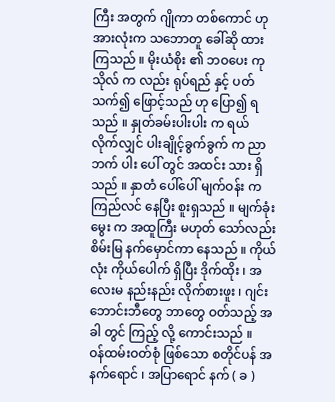ကြီး အတွက် ဂျိုကာ တစ်ကောင် ဟု အားလုံးက သဘောတူ ခေါ်ဆို ထားကြသည် ။ မိုးယံစိုး ၏ ဘဝပေး ကုသိုလ် က လည်း ရုပ်ရည် နှင့် ပတ်သက်၍ ဖြောင့်သည် ဟု ပြော၍ ရသည် ။ နှုတ်ခမ်းပါးပါး က ရယ် လိုက်လျှင် ပါးချိုင့်ခွက်ခွက် က ညာဘက် ပါး ပေါ် တွင် အထင်း သား ရှိသည် ။ နှာတံ ပေါ်ပေါ် မျက်ဝန်း က ကြည်လင် နေပြီး စူးရှသည် ။ မျက်ခုံးမွေး က အထူကြီး မဟုတ် သော်လည်း စိမ်းမြ နက်မှောင်ကာ နေသည် ။ ကိုယ်လုံး ကိုယ်ပေါက် ရှိပြီး ဒိုက်ထိုး ၊ အလေးမ နည်းနည်း လိုက်စားဖူး ၊ ဂျင်းဘောင်းဘီတွေ ဘာတွေ ဝတ်သည့် အခါ တွင် ကြည့် လို့ ကောင်းသည် ။
ဝန်ထမ်းဝတ်စုံ ဖြစ်သော စတိုင်ပန် အနက်ရောင် ၊ အပြာရောင် နက် ( ခ )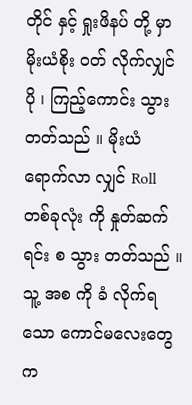တိုင် နှင့် ရှုးဖိနပ် တို့ မှာ မိုးယံစိုး ဝတ် လိုက်လျှင် ပို ၊ ကြည့်ကောင်း သွား တတ်သည် ။ မိုးယံ ရောက်လာ လျှင် Roll တစ်ခုလုံး ကို နှုတ်ဆက်ရင်း စ သွား တတ်သည် ။ သူ့ အစ ကို ခံ လိုက်ရသော ကောင်မလေးတွေ က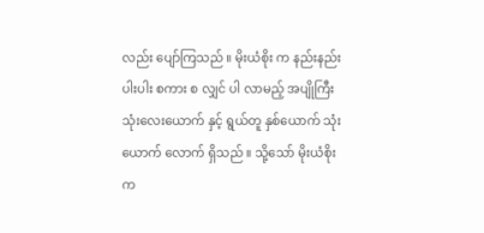လည်း ပျော်ကြသည် ။ မိုးယံစိုး က နည်းနည်းပါးပါး စကား စ လျှင် ပါ လာမည့် အပျိုကြီး သုံးလေးယောက် နှင့် ရွယ်တူ နှစ်ယောက် သုံးယောက် လောက် ရှိသည် ။ သို့သော် မိုးယံစိုး က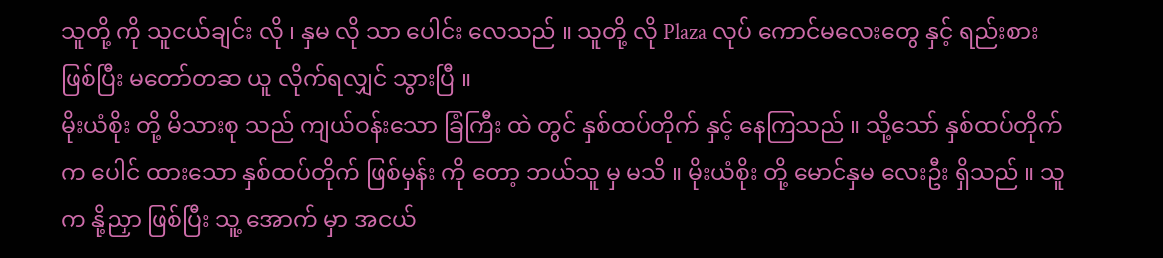သူတို့ ကို သူငယ်ချင်း လို ၊ နှမ လို သာ ပေါင်း လေသည် ။ သူတို့ လို Plaza လုပ် ကောင်မလေးတွေ နှင့် ရည်းစား ဖြစ်ပြီး မတော်တဆ ယူ လိုက်ရလျှင် သွားပြီ ။
မိုးယံစိုး တို့ မိသားစု သည် ကျယ်ဝန်းသော ခြံကြီး ထဲ တွင် နှစ်ထပ်တိုက် နှင့် နေကြသည် ။ သို့သော် နှစ်ထပ်တိုက် က ပေါင် ထားသော နှစ်ထပ်တိုက် ဖြစ်မှန်း ကို တော့ ဘယ်သူ မှ မသိ ။ မိုးယံစိုး တို့ မောင်နှမ လေးဦး ရှိသည် ။ သူ က နို့ညှာ ဖြစ်ပြီး သူ့ အောက် မှာ အငယ်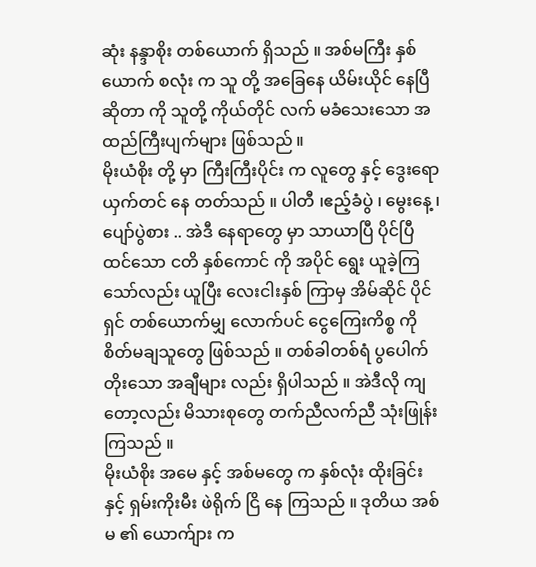ဆုံး နန္ဒာစိုး တစ်ယောက် ရှိသည် ။ အစ်မကြီး နှစ်ယောက် စလုံး က သူ တို့ အခြေနေ ယိမ်းယိုင် နေပြီ ဆိုတာ ကို သူတို့ ကိုယ်တိုင် လက် မခံသေးသော အထည်ကြီးပျက်များ ဖြစ်သည် ။
မိုးယံစိုး တို့ မှာ ကြီးကြီးပိုင်း က လူတွေ နှင့် ဒွေးရော ယှက်တင် နေ တတ်သည် ။ ပါတီ ၊ဧည့်ခံပွဲ ၊ မွေးနေ့ ၊ ပျော်ပွဲစား .. အဲဒီ နေရာတွေ မှာ သာယာပြီ ပိုင်ပြီ ထင်သော ငတိ နှစ်ကောင် ကို အပိုင် ရွေး ယူခဲ့ကြ သော်လည်း ယူပြီး လေးငါးနှစ် ကြာမှ အိမ်ဆိုင် ပိုင်ရှင် တစ်ယောက်မျှ လောက်ပင် ငွေကြေးကိစ္စ ကို စိတ်မချသူတွေ ဖြစ်သည် ။ တစ်ခါတစ်ရံ ပွပေါက် တိုးသော အချီများ လည်း ရှိပါသည် ။ အဲဒီလို ကျတော့လည်း မိသားစုတွေ တက်ညီလက်ညီ သုံးဖြုန်း ကြသည် ။
မိုးယံစိုး အမေ နှင့် အစ်မတွေ က နှစ်လုံး ထိုးခြင်း နှင့် ရှမ်းကိုးမီး ဖဲရိုက် ငြိ နေ ကြသည် ။ ဒုတိယ အစ်မ ၏ ယောက်ျား က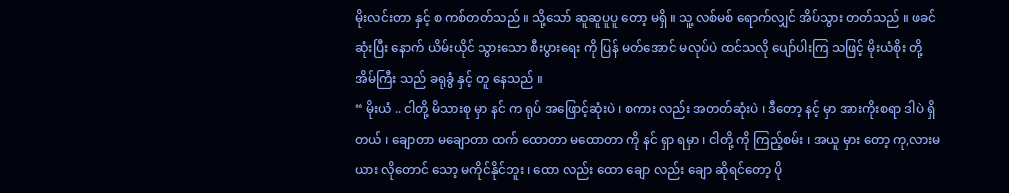မိုးလင်းတာ နှင့် စ ကစ်တတ်သည် ။ သို့သော် ဆူဆူပူပူ တော့ မရှိ ။ သူ့ လစ်မစ် ရောက်လျှင် အိပ်သွား တတ်သည် ။ ဖခင် ဆုံးပြီး နောက် ယိမ်းယိုင် သွားသော စီးပွားရေး ကို ပြန် မတ်အောင် မလုပ်ပဲ ထင်သလို ပျော်ပါးကြ သဖြင့် မိုးယံစိုး တို့ အိမ်ကြီး သည် ခရုခွံ နှင့် တူ နေသည် ။
“ မိုးယံ .. ငါတို့ မိသားစု မှာ နင် က ရုပ် အဖြောင့်ဆုံးပဲ ၊ စကား လည်း အတတ်ဆုံးပဲ ၊ ဒီတော့ နင့် မှာ အားကိုးစရာ ဒါပဲ ရှိတယ် ၊ ချောတာ မချောတာ ထက် ထောတာ မထောတာ ကို နင် ရှာ ရမှာ ၊ ငါတို့ ကို ကြည့်စမ်း ၊ အယူ မှား တော့ ကု,လားမယား လိုတောင် သော့ မကိုင်နိုင်ဘူး ၊ ထော လည်း ထော ချော လည်း ချော ဆိုရင်တော့ ပို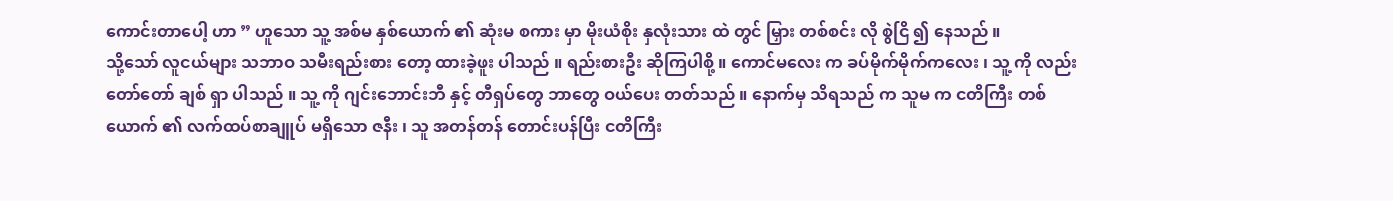ကောင်းတာပေါ့ ဟာ ” ဟူသော သူ့ အစ်မ နှစ်ယောက် ၏ ဆုံးမ စကား မှာ မိုးယံစိုး နှလုံးသား ထဲ တွင် မြှား တစ်စင်း လို စွဲငြိ ၍ နေသည် ။
သို့သော် လူငယ်များ သဘာဝ သမီးရည်းစား တော့ ထားခဲ့ဖူး ပါသည် ။ ရည်းစားဦး ဆိုကြပါစို့ ။ ကောင်မလေး က ခပ်မိုက်မိုက်ကလေး ၊ သူ့ ကို လည်း တော်တော် ချစ် ရှာ ပါသည် ။ သူ့ ကို ဂျင်းဘောင်းဘီ နှင့် တီရှပ်တွေ ဘာတွေ ဝယ်ပေး တတ်သည် ။ နောက်မှ သိရသည် က သူမ က ငတိကြီး တစ်ယောက် ၏ လက်ထပ်စာချူပ် မရှိသော ဇနီး ၊ သူ အတန်တန် တောင်းပန်ပြီး ငတိကြီး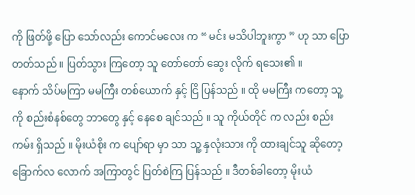ကို ဖြတ်ဖို့ ပြော သော်လည်း ကောင်မလေး က “ မင်း မသိပါဘူးကွာ ” ဟု သာ ပြော တတ်သည် ။ ပြတ်သွား ကြတော့ သူ တော်တော် ဆွေး လိုက် ရသေး၏ ။
နောက် သိပ်မကြာ မမကြီး တစ်ယောက် နှင့် ငြိ ပြန်သည် ။ ထို မမကြီး ကတော့ သူ့ ကို စည်းစံနစ်တွေ ဘာတွေ နှင့် နေစေ ချင်သည် ။ သူ ကိုယ်တိုင် က လည်း စည်းကမ်း ရှိသည် ။ မိုးယံစိုး က ပျော်ရာ မှာ သာ သူ့ နှလုံးသား ကို ထားချင်သူ ဆိုတော့ ခြောက်လ လောက် အကြာတွင် ပြတ်စဲကြ ပြန်သည် ။ ဒီတစ်ခါတော့ မိုးယံ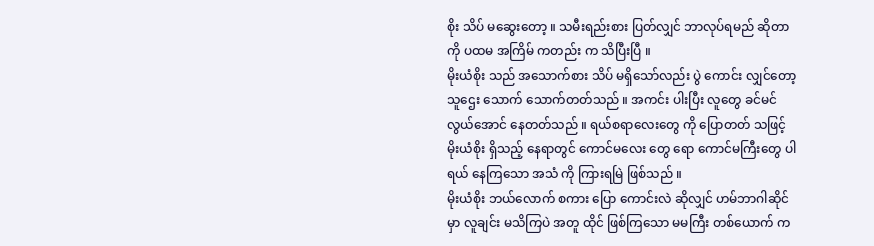စိုး သိပ် မဆွေးတော့ ။ သမီးရည်းစား ပြတ်လျှင် ဘာလုပ်ရမည် ဆိုတာ ကို ပထမ အကြိမ် ကတည်း က သိပြီးပြီ ။
မိုးယံစိုး သည် အသောက်စား သိပ် မရှိသော်လည်း ပွဲ ကောင်း လျှင်တော့ သူဌေး သောက် သောက်တတ်သည် ။ အကင်း ပါးပြီး လူတွေ ခင်မင်လွယ်အောင် နေတတ်သည် ။ ရယ်စရာလေးတွေ ကို ပြောတတ် သဖြင့် မိုးယံစိုး ရှိသည့် နေရာတွင် ကောင်မလေး တွေ ရော ကောင်မကြီးတွေ ပါ ရယ် နေကြသော အသံ ကို ကြားရမြဲ ဖြစ်သည် ။
မိုးယံစိုး ဘယ်လောက် စကား ပြော ကောင်းလဲ ဆိုလျှင် ဟမ်ဘာဂါဆိုင် မှာ လူချင်း မသိကြပဲ အတူ ထိုင် ဖြစ်ကြသော မမကြီး တစ်ယောက် က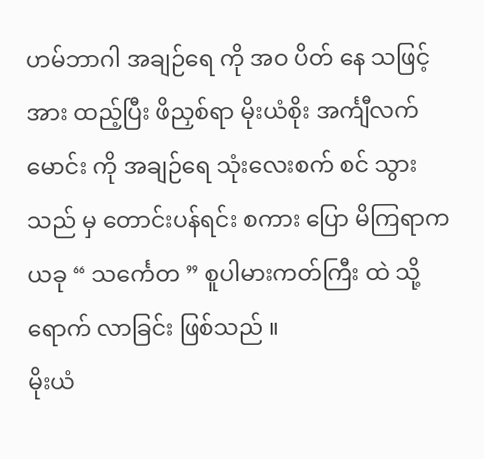ဟမ်ဘာဂါ အချဉ်ရေ ကို အဝ ပိတ် နေ သဖြင့် အား ထည့်ပြီး ဖိညှစ်ရာ မိုးယံစိုး အင်္ကျီလက်မောင်း ကို အချဉ်ရေ သုံးလေးစက် စင် သွားသည် မှ တောင်းပန်ရင်း စကား ပြော မိကြရာက ယခု “ သင်္ကေတ ” စူပါမားကတ်ကြီး ထဲ သို့ ရောက် လာခြင်း ဖြစ်သည် ။
မိုးယံ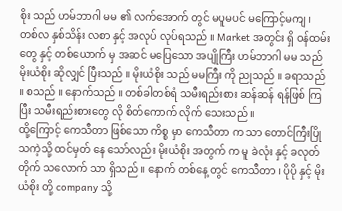စိုး သည် ဟမ်ဘာဂါ မမ ၏ လက်အောက် တွင် မပူမပင် မကြောင့်မကျ ၊ တစ်လ နှစ်သိန်း လစာ နှင့် အလုပ် လုပ်ရသည် ။ Market အတွင်း ရှိ ဝန်ထမ်းတွေ နှင့် တစ်ယောက် မှ အဆင် မပြေသော အပျိုကြီး ဟမ်ဘာဂါ မမ သည် မိုးယံစိုး ဆိုလျှင် ပြီးသည် ။ မိုးယံစိုး သည် မမကြီး ကို ညုသည် ။ ခရာသည် ။ စသည် ။ နောက်သည် ။ တစ်ခါတစ်ရံ သမီးရည်းစား ဆန်ဆန် ရန်ဖြစ် ကြပြီး သမီးရည်းစားတွေ လို စိတ်ကောက် လိုက် သေးသည် ။
ထို့ကြောင့် ကေသီတာ ဖြစ်သော ကိစ္စ မှာ ကေသီတာ က သာ တောင်ကြီးပြို သကဲ့သို့ ထင်မှတ် နေ သော်လည်း မိုးယံစိုး အတွက် က မူ ခဲလုံး နှင့် ခလုတ်တိုက် သလောက် သာ ရှိသည် ။ နောက် တစ်နေ့ တွင် ကေသီတာ ၊ ပိုပို နှင့် မိုးယံစိုး တို့ company သို့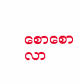စောစော လာ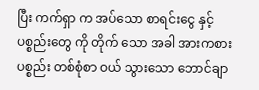ပြီး ကက်ရှာ က အပ်သော စာရင်းငွေ နှင့် ပစ္စည်းတွေ ကို တိုက် သော အခါ အားကစားပစ္စည်း တစ်စုံစာ ဝယ် သွားသော ဘောင်ချာ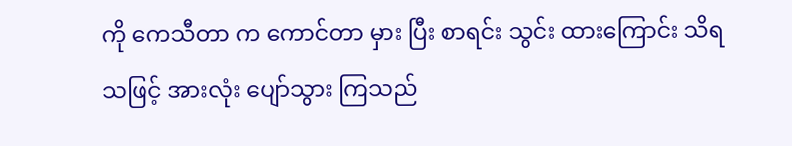ကို ကေသီတာ က ကောင်တာ မှား ပြီး စာရင်း သွင်း ထားကြောင်း သိရသဖြင့် အားလုံး ပျော်သွား ကြသည်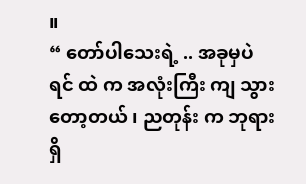။
“ တော်ပါသေးရဲ့ .. အခုမှပဲ ရင် ထဲ က အလုံးကြီး ကျ သွား တော့တယ် ၊ ညတုန်း က ဘုရားရှိ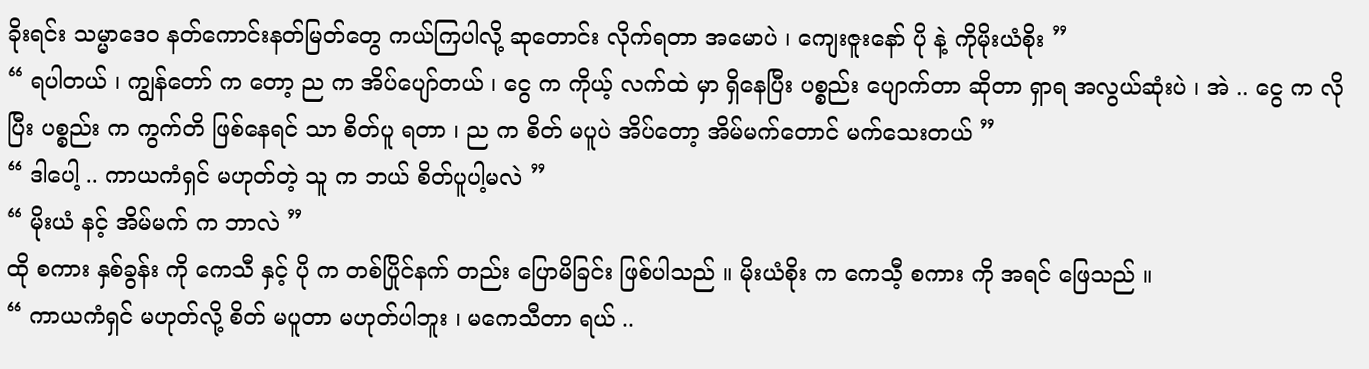ခိုးရင်း သမ္မာဒေဝ နတ်ကောင်းနတ်မြတ်တွေ ကယ်ကြပါလို့ ဆုတောင်း လိုက်ရတာ အမောပဲ ၊ ကျေးဇူးနော် ပို နဲ့ ကိုမိုးယံစိုး ”
“ ရပါတယ် ၊ ကျွန်တော် က တော့ ည က အိပ်ပျော်တယ် ၊ ငွေ က ကိုယ့် လက်ထဲ မှာ ရှိနေပြီး ပစ္စည်း ပျောက်တာ ဆိုတာ ရှာရ အလွယ်ဆုံးပဲ ၊ အဲ .. ငွေ က လိုပြီး ပစ္စည်း က ကွက်တိ ဖြစ်နေရင် သာ စိတ်ပူ ရတာ ၊ ည က စိတ် မပူပဲ အိပ်တော့ အိမ်မက်တောင် မက်သေးတယ် ”
“ ဒါပေါ့ .. ကာယကံရှင် မဟုတ်တဲ့ သူ က ဘယ် စိတ်ပူပါ့မလဲ ”
“ မိုးယံ နင့် အိမ်မက် က ဘာလဲ ”
ထို စကား နှစ်ခွန်း ကို ကေသီ နှင့် ပို က တစ်ပြိုင်နက် တည်း ပြောမိခြင်း ဖြစ်ပါသည် ။ မိုးယံစိုး က ကေသီ့ စကား ကို အရင် ဖြေသည် ။
“ ကာယကံရှင် မဟုတ်လို့ စိတ် မပူတာ မဟုတ်ပါဘူး ၊ မကေသီတာ ရယ် ..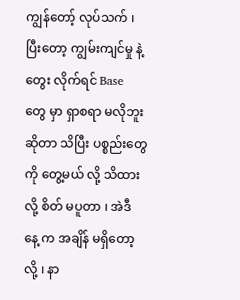ကျွန်တော့် လုပ်သက် ၊ ပြီးတော့ ကျွမ်းကျင်မှု နဲ့ တွေး လိုက်ရင် Base တွေ မှာ ရှာစရာ မလိုဘူး ဆိုတာ သိပြီး ပစ္စည်းတွေ ကို တွေ့မယ် လို့ သိထားလို့ စိတ် မပူတာ ၊ အဲဒီ နေ့ က အချိန် မရှိတော့လို့ ၊ နာ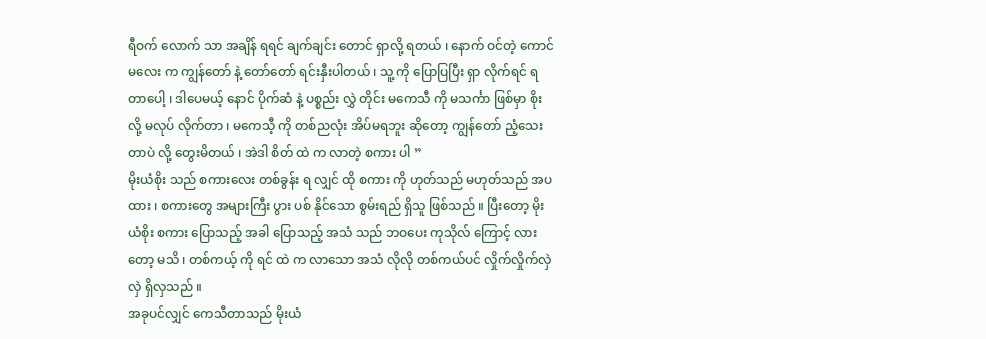ရီဝက် လောက် သာ အချိန် ရရင် ချက်ချင်း တောင် ရှာလို့ ရတယ် ၊ နောက် ဝင်တဲ့ ကောင်မလေး က ကျွန်တော် နဲ့ တော်တော် ရင်းနှီးပါတယ် ၊ သူ့ ကို ပြောပြပြီး ရှာ လိုက်ရင် ရတာပေါ့ ၊ ဒါပေမယ့် နောင် ပိုက်ဆံ နဲ့ ပစ္စည်း လွှဲ တိုင်း မကေသီ ကို မသင်္ကာ ဖြစ်မှာ စိုးလို့ မလုပ် လိုက်တာ ၊ မကေသီ့ ကို တစ်ညလုံး အိပ်မရဘူး ဆိုတော့ ကျွန်တော် ညံ့သေးတာပဲ လို့ တွေးမိတယ် ၊ အဲဒါ စိတ် ထဲ က လာတဲ့ စကား ပါ ”
မိုးယံစိုး သည် စကားလေး တစ်ခွန်း ရ လျှင် ထို စကား ကို ဟုတ်သည် မဟုတ်သည် အပထား ၊ စကားတွေ အများကြီး ပွား ပစ် နိုင်သော စွမ်းရည် ရှိသူ ဖြစ်သည် ။ ပြီးတော့ မိုးယံစိုး စကား ပြောသည့် အခါ ပြောသည့် အသံ သည် ဘဝပေး ကုသိုလ် ကြောင့် လားတော့ မသိ ၊ တစ်ကယ့် ကို ရင် ထဲ က လာသော အသံ လိုလို တစ်ကယ်ပင် လှိုက်လှိုက်လှဲလှဲ ရှိလှသည် ။
အခုပင်လျှင် ကေသီတာသည် မိုးယံ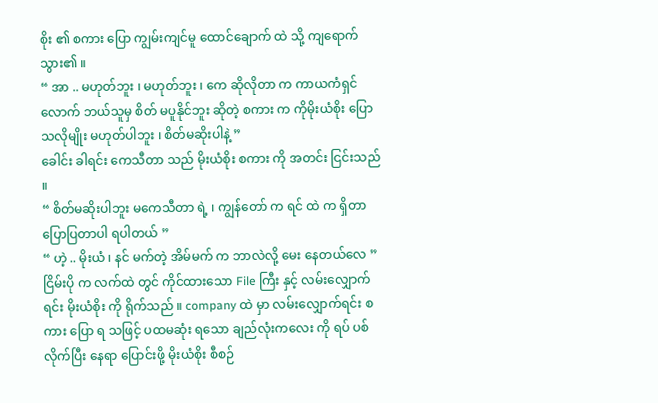စိုး ၏ စကား ပြော ကျွမ်းကျင်မူ ထောင်ချောက် ထဲ သို့ ကျရောက် သွား၏ ။
“ အာ .. မဟုတ်ဘူး ၊ မဟုတ်ဘူး ၊ ကေ ဆိုလိုတာ က ကာယကံရှင် လောက် ဘယ်သူမှ စိတ် မပူနိုင်ဘူး ဆိုတဲ့ စကား က ကိုမိုးယံစိုး ပြော သလိုမျိုး မဟုတ်ပါဘူး ၊ စိတ်မဆိုးပါနဲ့ ”
ခေါင်း ခါရင်း ကေသီတာ သည် မိုးယံစိုး စကား ကို အတင်း ငြင်းသည် ။
“ စိတ်မဆိုးပါဘူး မကေသီတာ ရဲ့ ၊ ကျွန်တော် က ရင် ထဲ က ရှိတာ ပြောပြတာပါ ရပါတယ် ”
“ ဟဲ့ .. မိုးယံ ၊ နင် မက်တဲ့ အိမ်မက် က ဘာလဲလို့ မေး နေတယ်လေ ”
ငြိမ်းပို က လက်ထဲ တွင် ကိုင်ထားသော File ကြီး နှင့် လမ်းလျှောက် ရင်း မိုးယံစိုး ကို ရိုက်သည် ။ company ထဲ မှာ လမ်းလျှောက်ရင်း စကား ပြော ရ သဖြင့် ပထမဆုံး ရသော ချည်လုံးကလေး ကို ရပ် ပစ် လိုက်ပြီး နေရာ ပြောင်းဖို့ မိုးယံစိုး စီစဉ်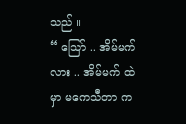သည် ။
“ သြော် .. အိမ်မက်လား .. အိမ်မက် ထဲ မှာ မကေသီတာ က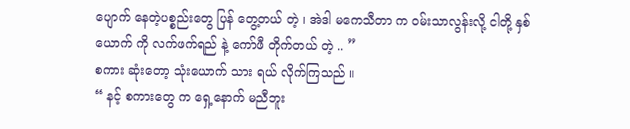ပျောက် နေတဲ့ပစ္စည်းတွေ ပြန် တွေ့တယ် တဲ့ ၊ အဲဒါ မကေသီတာ က ဝမ်းသာလွန်းလို့ ငါတို့ နှစ်ယောက် ကို လက်ဖက်ရည် နဲ့ ကော်ဖီ တိုက်တယ် တဲ့ .. ”
စကား ဆုံးတော့ သုံးယောက် သား ရယ် လိုက်ကြသည် ။
“ နင့် စကားတွေ က ရှေ့နောက် မညီဘူး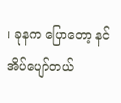၊ ခုနက ပြောတော့ နင် အိပ်ပျော်တယ်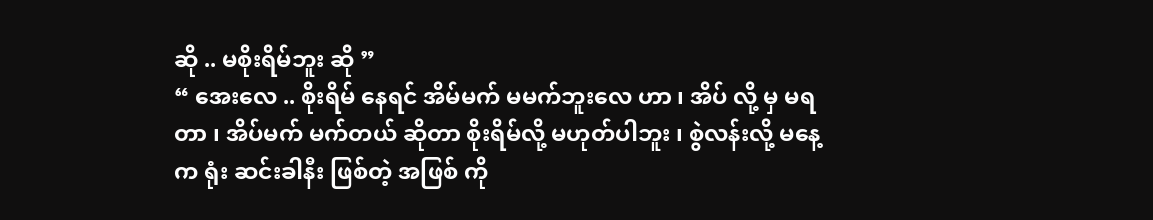ဆို .. မစိုးရိမ်ဘူး ဆို ”
“ အေးလေ .. စိုးရိမ် နေရင် အိမ်မက် မမက်ဘူးလေ ဟာ ၊ အိပ် လို့ မှ မရတာ ၊ အိပ်မက် မက်တယ် ဆိုတာ စိုးရိမ်လို့ မဟုတ်ပါဘူး ၊ စွဲလန်းလို့ မနေ့က ရုံး ဆင်းခါနီး ဖြစ်တဲ့ အဖြစ် ကို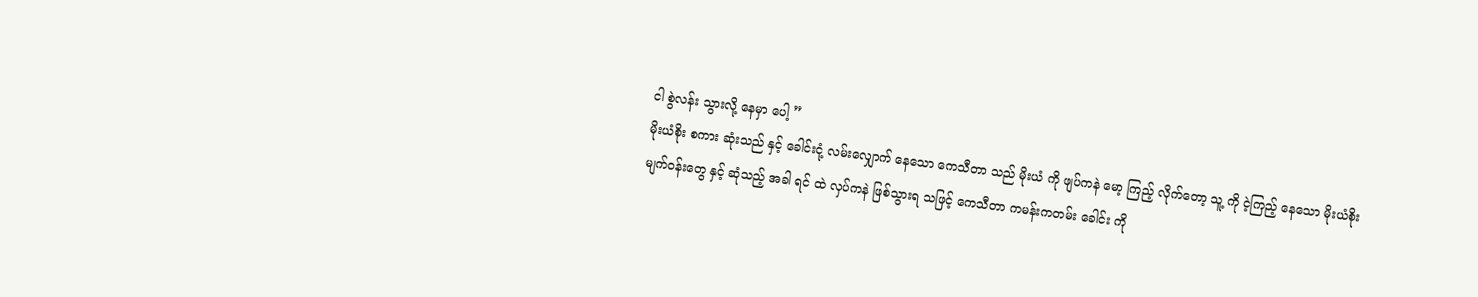ငါ စွဲလန်း သွားလို့ နေမှာ ပေါ့ ”
မိုးယံစိုး စကား ဆုံးသည် နှင့် ခေါင်းငုံ့ လမ်းလျှောက် နေသော ကေသီတာ သည် မိုးယံ ကို ဖျပ်ကနဲ မော့ ကြည့် လိုက်တော့ သူ့ ကို ငဲ့ကြည့် နေသော မိုးယံစိုး မျက်ဝန်းတွေ နှင့် ဆုံသည့် အခါ ရင် ထဲ လှပ်ကနဲ ဖြစ်သွားရ သဖြင့် ကေသီတာ ကမန်းကတမ်း ခေါင်း ကို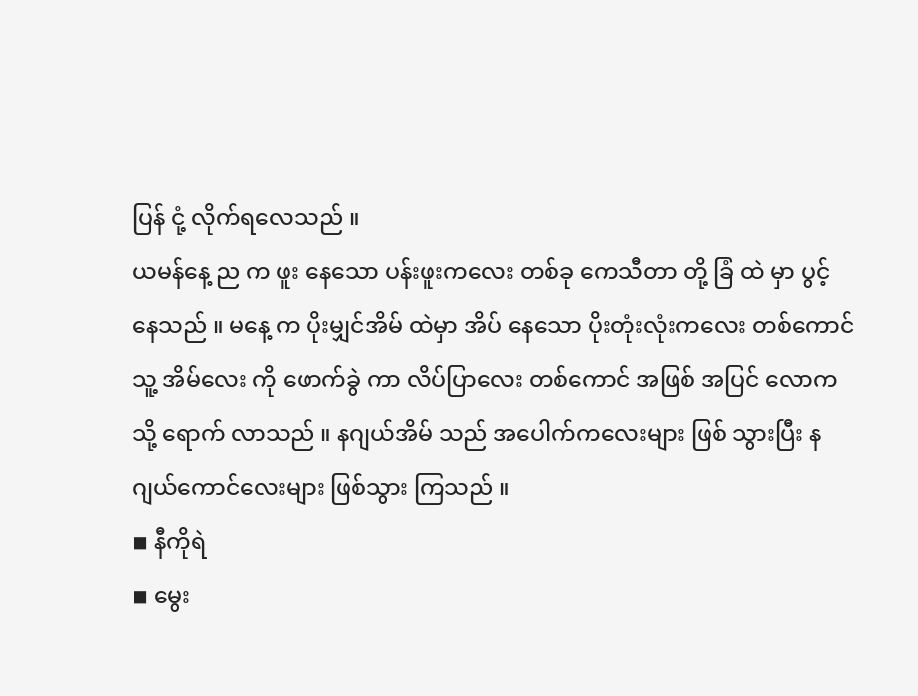ပြန် ငုံ့ လိုက်ရလေသည် ။
ယမန်နေ့ ည က ဖူး နေသော ပန်းဖူးကလေး တစ်ခု ကေသီတာ တို့ ခြံ ထဲ မှာ ပွင့် နေသည် ။ မနေ့ က ပိုးမျှင်အိမ် ထဲမှာ အိပ် နေသော ပိုးတုံးလုံးကလေး တစ်ကောင် သူ့ အိမ်လေး ကို ဖောက်ခွဲ ကာ လိပ်ပြာလေး တစ်ကောင် အဖြစ် အပြင် လောက သို့ ရောက် လာသည် ။ နဂျယ်အိမ် သည် အပေါက်ကလေးများ ဖြစ် သွားပြီး နဂျယ်ကောင်လေးများ ဖြစ်သွား ကြသည် ။
◾ နီကိုရဲ
◾ မွေး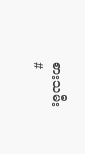စားသမီး
#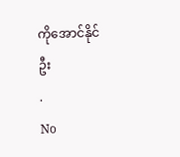ကိုအောင်နိုင်ဦး
.
No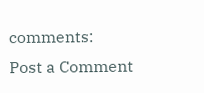comments:
Post a Comment